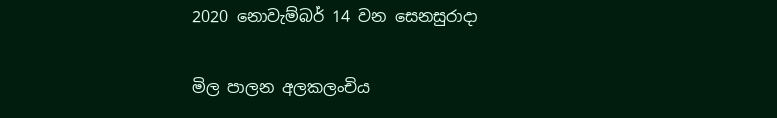2020 නොවැම්බර් 14 වන සෙනසුරාදා

මිල පාලන අලකලංචිය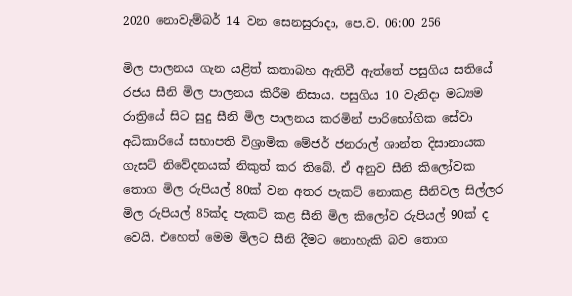2020 නොවැම්බර් 14 වන සෙනසුරාදා, පෙ.ව. 06:00 256

මිල පාලනය ගැන යළිත් කතාබහ ඇතිවී ඇත්තේ පසුගිය සතියේ රජය සීනි මිල පාලනය කිරීම නිසාය. පසුගිය 10 වැනිදා මධ්‍යම රාත්‍රියේ සිට සුදු සීනි මිල පාලනය කරමින් පාරිභෝගික සේවා අධිකාරියේ සභාපති විශ්‍රාමික මේජර් ජනරාල් ශාන්ත දිසානායක ගැසට් නිවේදනයක් නිකුත් කර තිබේ. ඒ අනුව සීනි කිලෝවක තොග මිල රුපියල් 80ක් වන අතර පැකට් නොකළ සීනිවල සිල්ලර මිල රුපියල් 85ක්ද පැකට් කළ සීනි මිල කිලෝව රුපියල් 90ක් ද වෙයි. එහෙත් මෙම මිලට සීනි දීමට නොහැකි බව තොග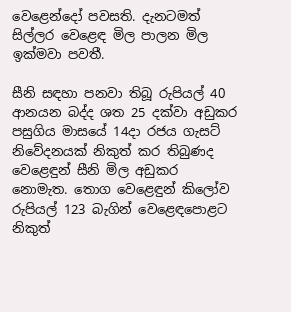වෙළෙන්දෝ පවසති. දැනටමත් සිල්ලර වෙළෙඳ මිල පාලන මිල ඉක්මවා පවතී.

සීනි සඳහා පනවා තිබූ රුපියල් 40 ආනයන බද්ද ශත 25 දක්වා අඩුකර පසුගිය මාසයේ 14දා රජය ගැසට් නිවේදනයක් නිකුත් කර තිබුණද වෙළෙඳුන් සීනි මිල අඩුකර නොමැත. තොග වෙළෙඳුන් කිලෝව රුපියල් 123 බැගින් වෙළෙඳපොළට නිකුත්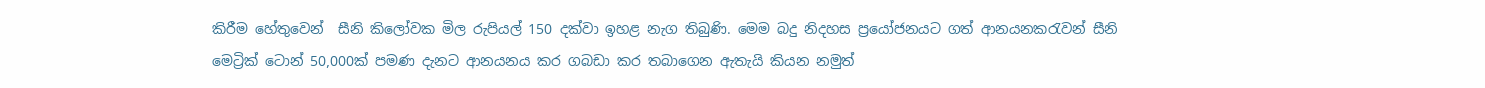කිරීම හේතුවෙන්  සීනි කිලෝවක මිල රුපියල් 150 දක්වා ඉහළ නැග තිබුණි. මෙම බදු නිදහස ප්‍රයෝජනයට ගත් ආනයනකරැවන් සීනි මෙට්‍රික් ටොන් 50,000ක් පමණ දැනට ආනයනය කර ගබඩා කර තබාගෙන ඇතැයි කියන නමුත්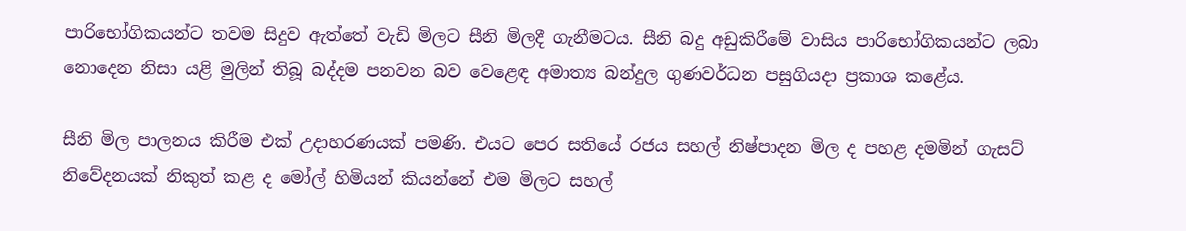පාරිභෝගිකයන්ට තවම සිදුව ඇත්තේ වැඩි මිලට සීනි මිලදී ගැනීමටය. සීනි බදු අඩුකිරීමේ වාසිය පාරිභෝගිකයන්ට ලබා නොදෙන නිසා යළි මුලින් තිබූ බද්දම පනවන බව වෙළෙඳ අමාත්‍ය බන්දුල ගුණවර්ධන පසුගියදා ප්‍රකාශ කළේය.

සීනි මිල පාලනය කිරීම එක් උදාහරණයක් පමණි. එයට පෙර සතියේ රජය සහල් නිෂ්පාදන මිල ද පහළ දමමින් ගැසට් නිවේදනයක් නිකුත් කළ ද මෝල් හිමියන් කියන්නේ එම මිලට සහල්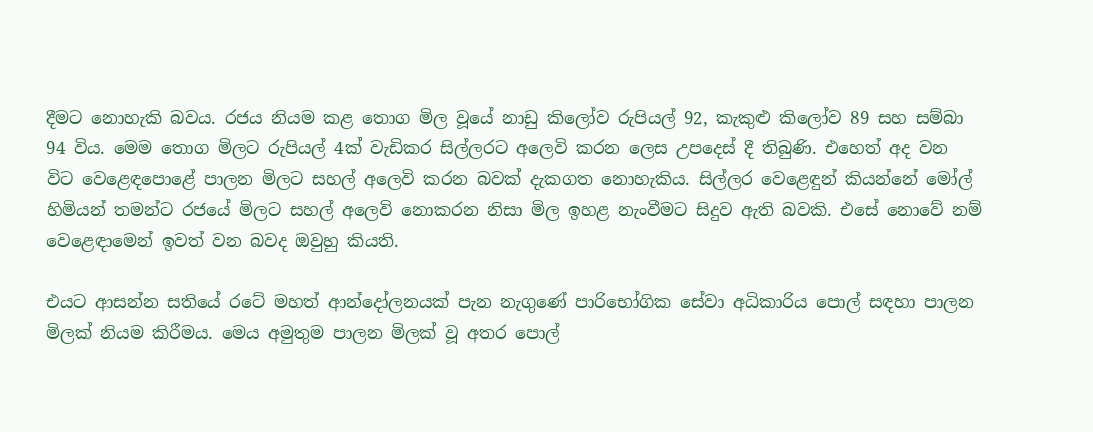දීමට නොහැකි බවය. රජය නියම කළ තොග මිල වූයේ නාඩු කිලෝව රුපියල් 92, කැකුළු කිලෝව 89 සහ සම්බා 94 විය. මෙම තොග මිලට රුපියල් 4ක් වැඩිකර සිල්ලරට අලෙවි කරන ලෙස උපදෙස් දී තිබුණි. එහෙත් අද වන විට වෙළෙඳපොළේ පාලන මිලට සහල් අලෙවි කරන බවක් දැකගත නොහැකිය. සිල්ලර වෙළෙඳුන් කියන්නේ මෝල් හිමියන් තමන්ට රජයේ මිලට සහල් අලෙවි නොකරන නිසා මිල ඉහළ නැංවීමට සිදුව ඇති බවකි. එසේ නොවේ නම් වෙළෙඳාමෙන් ඉවත් වන බවද ඔවුහු කියති.

එයට ආසන්න සතියේ රටේ මහත් ආන්දෝලනයක් පැන නැගුණේ පාරිභෝගික සේවා අධිකාරිය පොල් සඳහා පාලන මිලක් නියම කිරීමය. මෙය අමුතුම පාලන මිලක් වූ අතර පොල්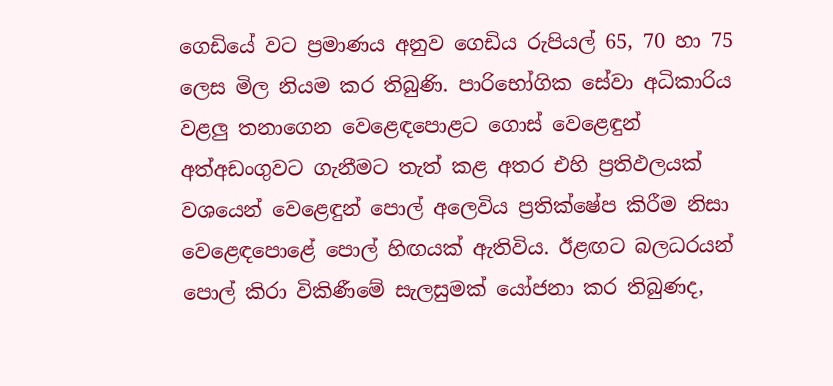ගෙඩියේ වට ප්‍රමාණය අනුව ගෙඩිය රුපියල් 65, 70 හා 75 ලෙස මිල නියම කර තිබුණි. පාරිභෝගික සේවා අධිකාරිය වළලු තනාගෙන වෙළෙඳපොළට ගොස් වෙළෙඳුන් අත්අඩංගුවට ගැනීමට තැත් කළ අතර එහි ප්‍රතිඵලයක් වශයෙන් වෙළෙඳුන් පොල් අලෙවිය ප්‍රතික්ෂේප කිරීම නිසා වෙළෙඳපොළේ පොල් හිඟයක් ඇතිවිය. ඊළඟට බලධරයන් පොල් කිරා විකිණීමේ සැලසුමක් යෝජනා කර තිබුණද,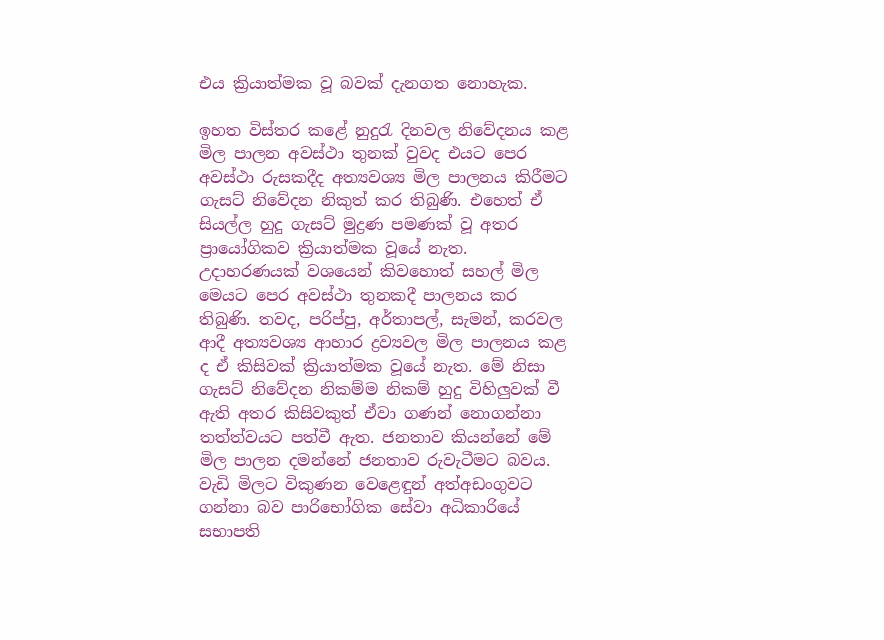එය ක්‍රියාත්මක වූ බවක් දැනගත නොහැක.

ඉහත විස්තර කළේ නුදුරැ දිනවල නිවේදනය කළ මිල පාලන අවස්ථා තුනක් වුවද එයට පෙර අවස්ථා රුසකදීද අත්‍යවශ්‍ය මිල පාලනය කිරීමට ගැසට් නිවේදන නිකුත් කර තිබුණි. එහෙත් ඒ සියල්ල හුදු ගැසට් මුද්‍රණ පමණක් වූ අතර ප්‍රායෝගිකව ක්‍රියාත්මක වූයේ නැත. උදාහරණයක් වශයෙන් කිවහොත් සහල් මිල මෙයට පෙර අවස්ථා තුනකදී පාලනය කර තිබුණි. තවද, පරිප්පු, අර්තාපල්, සැමන්, කරවල ආදී අත්‍යවශ්‍ය ආහාර ද්‍රව්‍යවල මිල පාලනය කළ ද ඒ කිසිවක් ක්‍රියාත්මක වූයේ නැත. මේ නිසා ගැසට් නිවේදන නිකම්ම නිකම් හුදු විහිලුවක් වී ඇති අතර කිසිවකුත් ඒවා ගණන් නොගන්නා තත්ත්වයට පත්වී ඇත. ජනතාව කියන්නේ මේ මිල පාලන දමන්නේ ජනතාව රුවැටීමට බවය. වැඩි මිලට විකුණන වෙළෙඳුන් අත්අඩංගුවට ගන්නා බව පාරිභෝගික සේවා අධිකාරියේ සභාපති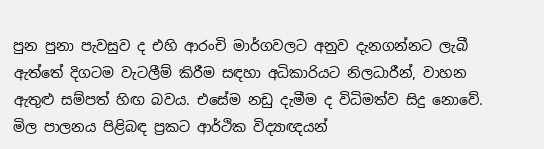පුන පුනා පැවසුව ද එහි ආරංචි මාර්ගවලට අනුව දැනගන්නට ලැබී ඇත්තේ දිගටම වැටලීම් කිරීම සඳහා අධිකාරියට නිලධාරීන්, වාහන ඇතුළු සම්පත් හිඟ බවය. එසේම නඩු දැමීම ද විධිමත්ව සිදු නොවේ.
මිල පාලනය පිළිබඳ ප්‍රකට ආර්ථික විද්‍යාඥයන්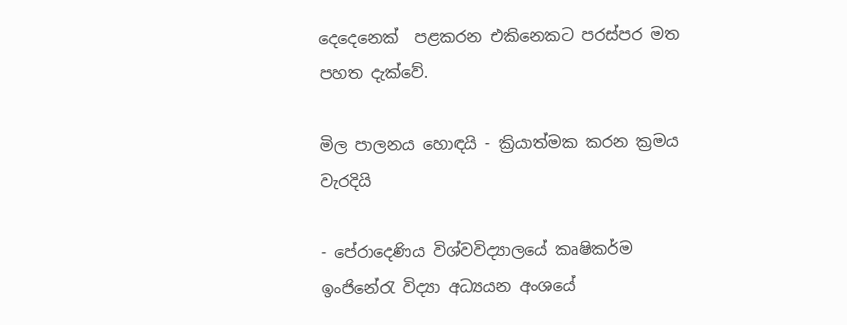දෙදෙනෙක්  පළකරන එකිනෙකට පරස්පර මත පහත දැක්වේ.

මිල පාලනය හොඳයි - ක්‍රියාත්මක කරන ක්‍රමය වැරදියි

- පේරාදෙණිය විශ්වවිද්‍යාලයේ කෘෂිකර්ම ඉංජිනේරැ විද්‍යා අධ්‍යයන අංශයේ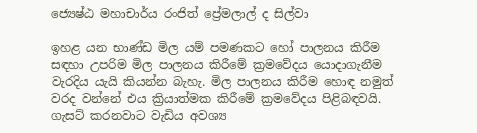ජ්‍යෙෂ්ඨ මහාචාර්ය රංජිත් ප්‍රේමලාල් ද සිල්වා

ඉහළ යන භාණ්ඩ මිල යම් පමණකට හෝ පාලනය කිරීම සඳහා උපරිම මිල පාලනය කිරීමේ ක්‍රමවේදය යොදාගැනීම වැරදිය යැයි කියන්න බැහැ. මිල පාලනය කිරීම හොඳ නමුත් වරද වන්නේ එය ක්‍රියාත්මක කිරීමේ ක්‍රමවේදය පිළිබඳවයි. ගැසට් කරනවාට වැඩිය අවශ්‍ය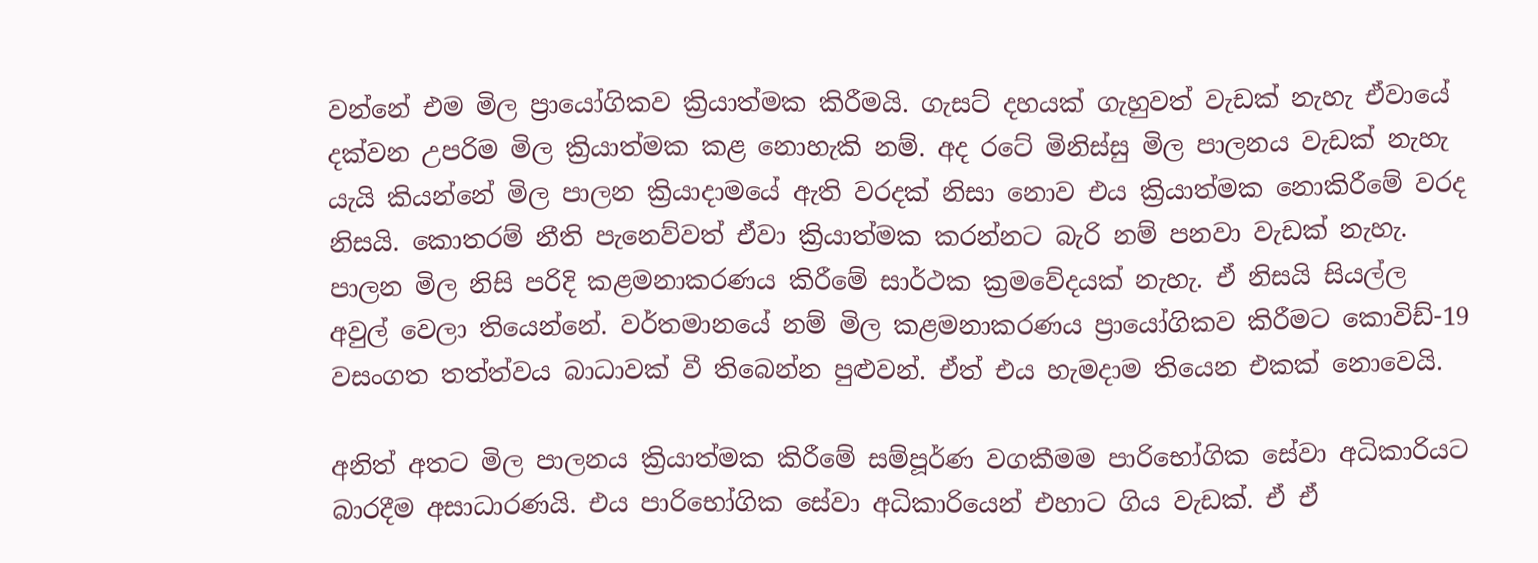වන්නේ එම මිල ප්‍රායෝගිකව ක්‍රියාත්මක කිරීමයි. ගැසට් දහයක් ගැහුවත් වැඩක් නැහැ ඒවායේ දක්වන උපරිම මිල ක්‍රියාත්මක කළ නොහැකි නම්. අද රටේ මිනිස්සු මිල පාලනය වැඩක් නැහැ යැයි කියන්නේ මිල පාලන ක්‍රියාදාමයේ ඇති වරදක් නිසා නොව එය ක්‍රියාත්මක නොකිරීමේ වරද නිසයි. කොතරම් නීති පැනෙව්වත් ඒවා ක්‍රියාත්මක කරන්නට බැරි නම් පනවා වැඩක් නැහැ. පාලන මිල නිසි පරිදි කළමනාකරණය කිරීමේ සාර්ථක ක්‍රමවේදයක් නැහැ. ඒ නිසයි සියල්ල අවුල් වෙලා තියෙන්නේ. වර්තමානයේ නම් මිල කළමනාකරණය ප්‍රායෝගිකව කිරීමට කොවිඩ්-19 වසංගත තත්ත්වය බාධාවක් වී තිබෙන්න පුළුවන්. ඒත් එය හැමදාම තියෙන එකක් නොවෙයි.

අනිත් අතට මිල පාලනය ක්‍රියාත්මක කිරීමේ සම්පූර්ණ වගකීමම පාරිභෝගික සේවා අධිකාරියට බාරදීම අසාධාරණයි. එය පාරිභෝගික සේවා අධිකාරියෙන් එහාට ගිය වැඩක්. ඒ ඒ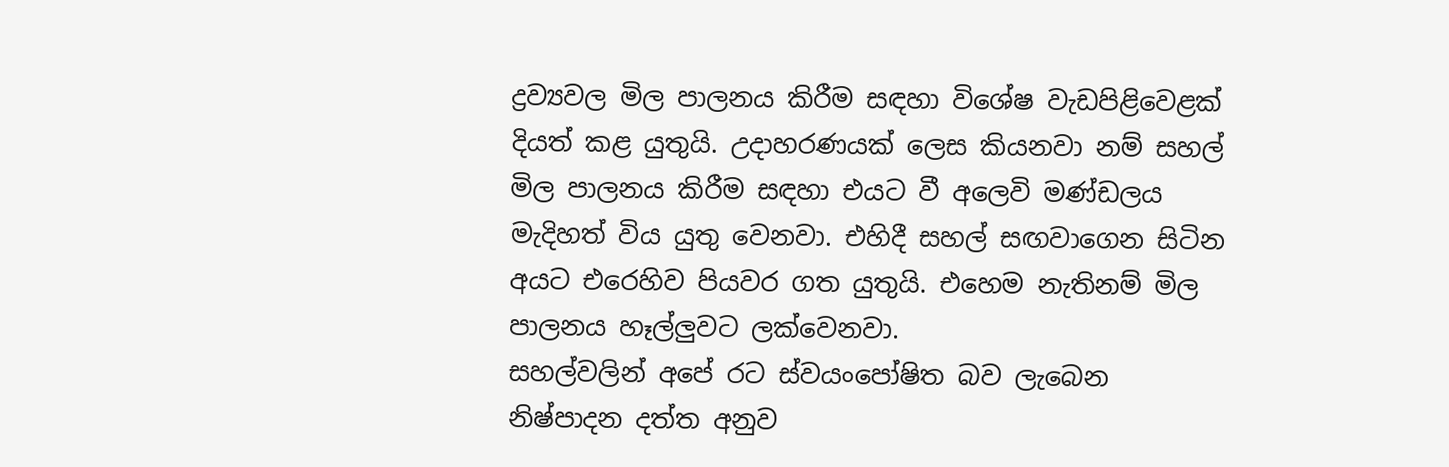ද්‍රව්‍යවල මිල පාලනය කිරීම සඳහා විශේෂ වැඩපිළිවෙළක් දියත් කළ යුතුයි. උදාහරණයක් ලෙස කියනවා නම් සහල් මිල පාලනය කිරීම සඳහා එයට වී අලෙවි මණ්ඩලය මැදිහත් විය යුතු වෙනවා. එහිදී සහල් සඟවාගෙන සිටින අයට එරෙහිව පියවර ගත යුතුයි. එහෙම නැතිනම් මිල පාලනය හෑල්ලුවට ලක්වෙනවා.
සහල්වලින් අපේ රට ස්වයංපෝෂිත බව ලැබෙන නිෂ්පාදන දත්ත අනුව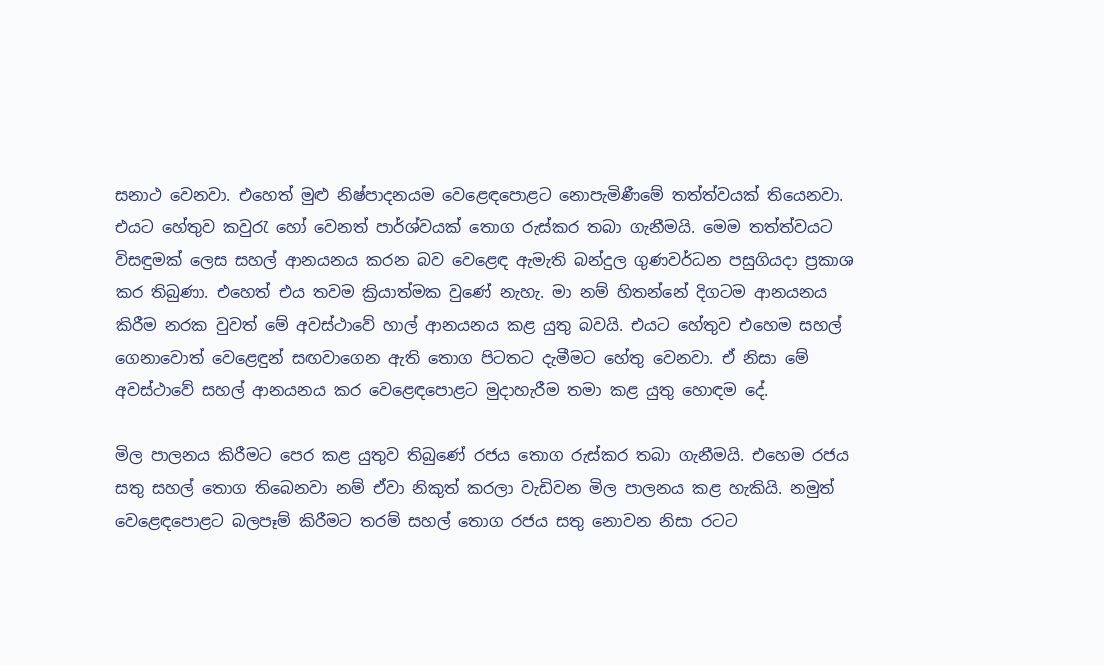සනාථ වෙනවා. එහෙත් මුළු නිෂ්පාදනයම වෙළෙඳපොළට නොපැමිණීමේ තත්ත්වයක් තියෙනවා. එයට හේතුව කවුරැ හෝ වෙනත් පාර්ශ්වයක් තොග රුස්කර තබා ගැනීමයි. මෙම තත්ත්වයට විසඳුමක් ලෙස සහල් ආනයනය කරන බව වෙළෙඳ ඇමැති බන්දුල ගුණවර්ධන පසුගියදා ප්‍රකාශ කර තිබුණා. එහෙත් එය තවම ක්‍රියාත්මක වුණේ නැහැ. මා නම් හිතන්නේ දිගටම ආනයනය කිරීම නරක වුවත් මේ අවස්ථාවේ හාල් ආනයනය කළ යුතු බවයි. එයට හේතුව එහෙම සහල් ගෙනාවොත් වෙළෙඳුන් සඟවාගෙන ඇති තොග පිටතට දැමීමට හේතු වෙනවා. ඒ නිසා මේ අවස්ථාවේ සහල් ආනයනය කර වෙළෙඳපොළට මුදාහැරීම තමා කළ යුතු හොඳම දේ.

මිල පාලනය කිරීමට පෙර කළ යුතුව තිබුණේ රජය තොග රුස්කර තබා ගැනීමයි. එහෙම රජය සතු සහල් තොග තිබෙනවා නම් ඒවා නිකුත් කරලා වැඩිවන මිල පාලනය කළ හැකියි. නමුත් වෙළෙඳපොළට බලපෑම් කිරීමට තරම් සහල් තොග රජය සතු නොවන නිසා රටට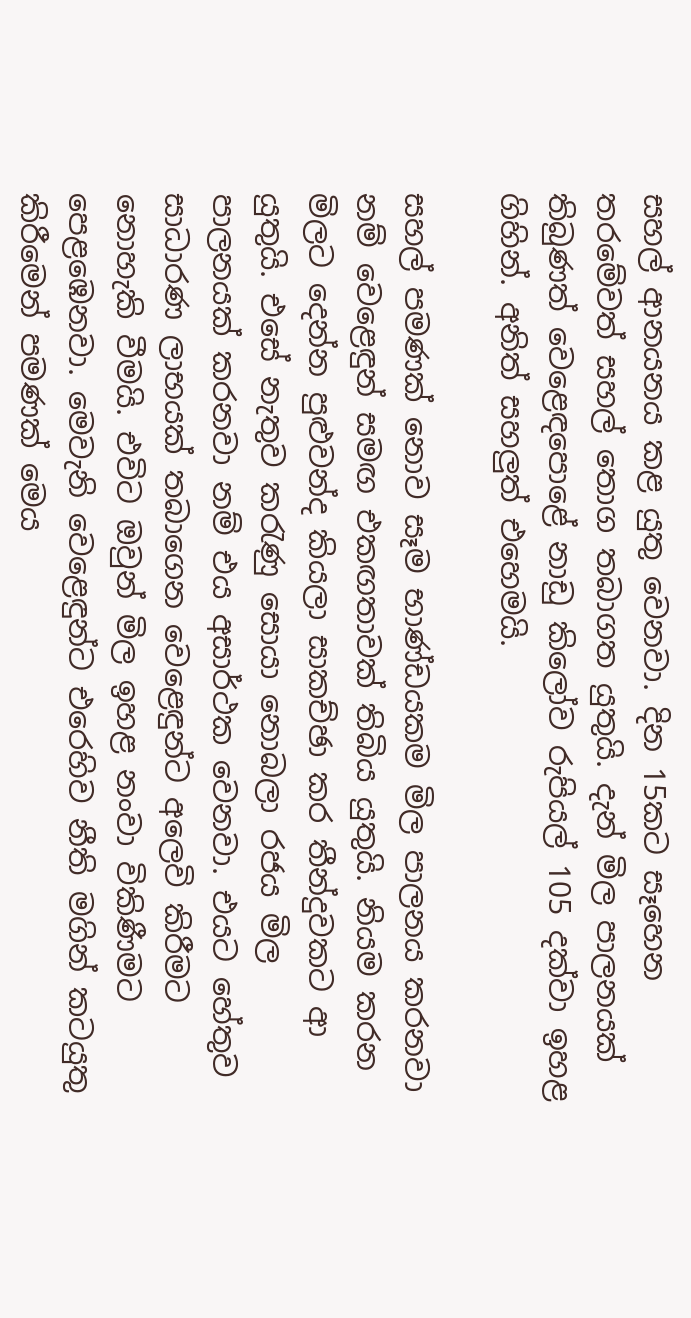සහල් ආනයනය කළ යුතු වෙනවා. දින 15කට සෑහෙන තරමේවත් සහල් තොග තබාගත යුතුයි. දැන් මිල පාලනයක් තිබුණත් වෙළෙඳපොළේ නාඩු කිලෝව රුපියල් 105 දක්වා ඉහළ ගිහින්. අනිත් සහලුත් එහෙමයි.

සහල් පමණක් නොව සෑම භාණ්ඩයකම මිල පාලනය කරනවා නම් වෙළෙඳුන් සමඟ එකඟතාවක් තිබිය යුතුයි. නියම කරන මිලට දෙන්න පුළුවන්ද කියලා සාකච්ඡා කර තීන්දුවකට ආ යුතුයි. එසේ නැතුව කරැණු සොයා නොබලා රජය මිල පාලනයක් කරනවා නම් එය අසාර්ථක වෙනවා. එයට හේතුව සාධාරණ ලාභයක් තබාගෙන වෙළෙඳුන්ට අලෙවි කිරීමට නොහැකි වීමයි. එවිට ඔවුන් මිල ඉහළ නංවා විකිණීමට පෙළඹෙනවා. මෙවැනි වෙළෙඳුන්ට එරෙහිව නීති මගින් කටයුතු කිරීමෙන් පමණක් මෙය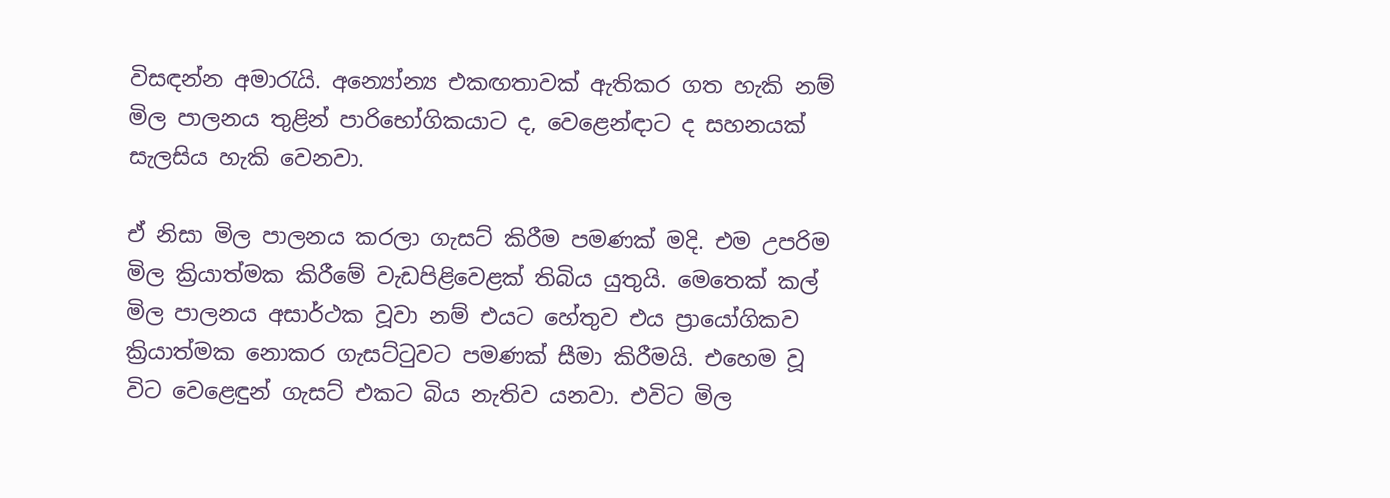විසඳන්න අමාරැයි. අන්‍යෝන්‍ය එකඟතාවක් ඇතිකර ගත හැකි නම් මිල පාලනය තුළින් පාරිභෝගිකයාට ද, වෙළෙන්ඳාට ද සහනයක් සැලසිය හැකි වෙනවා.

ඒ නිසා මිල පාලනය කරලා ගැසට් කිරීම පමණක් මදි. එම උපරිම මිල ක්‍රියාත්මක කිරීමේ වැඩපිළිවෙළක් තිබිය යුතුයි. මෙතෙක් කල් මිල පාලනය අසාර්ථක වූවා නම් එයට හේතුව එය ප්‍රායෝගිකව ක්‍රියාත්මක නොකර ගැසට්ටුවට පමණක් සීමා කිරීමයි. එහෙම වූ විට වෙළෙඳුන් ගැසට් එකට බිය නැතිව යනවා. එවිට මිල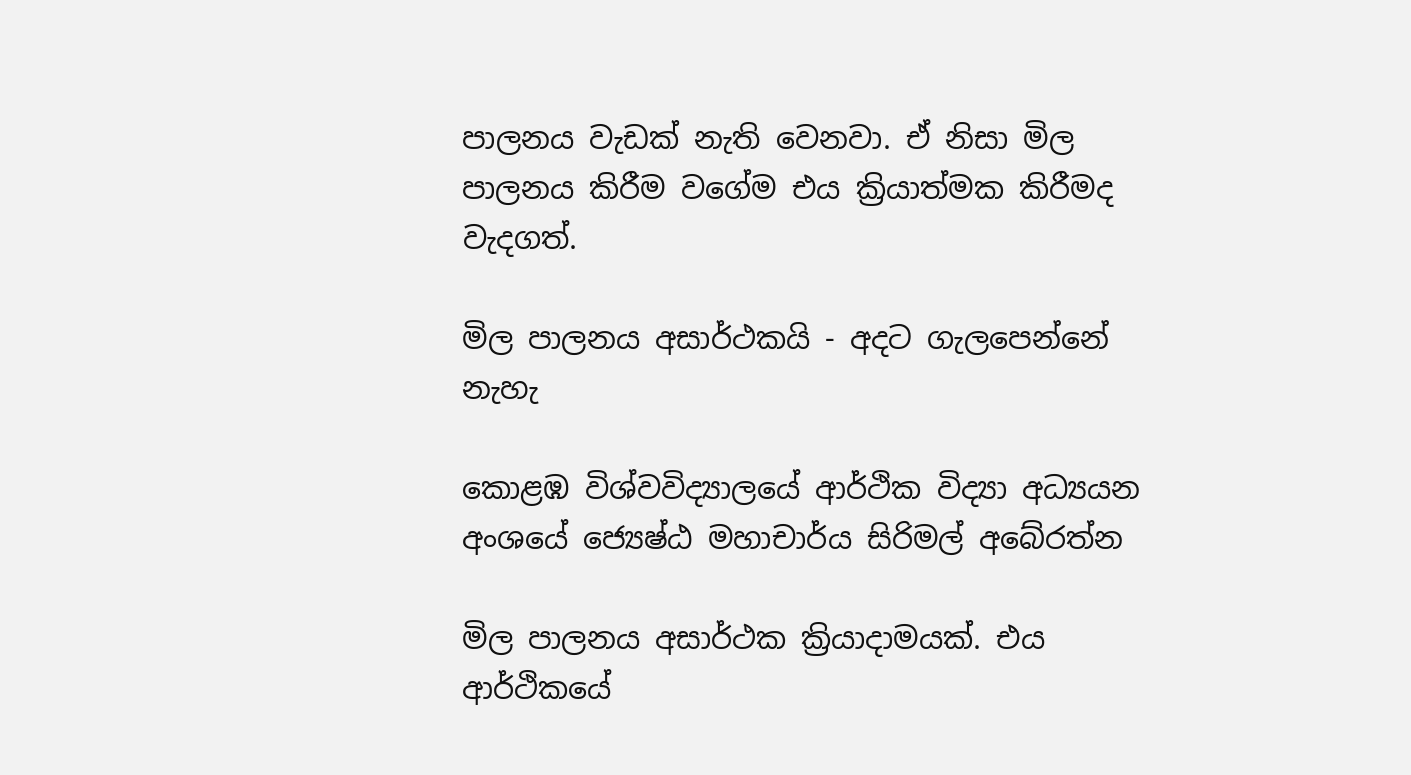පාලනය වැඩක් නැති වෙනවා. ඒ නිසා මිල පාලනය කිරීම වගේම එය ක්‍රියාත්මක කිරීමද වැදගත්.

මිල පාලනය අසාර්ථකයි - අදට ගැලපෙන්නේ නැහැ

කොළඹ විශ්වවිද්‍යාලයේ ආර්ථික විද්‍යා අධ්‍යයන අංශයේ ජ්‍යෙෂ්ඨ මහාචාර්ය සිරිමල් අබේරත්න

මිල පාලනය අසාර්ථක ක්‍රියාදාමයක්. එය ආර්ථිකයේ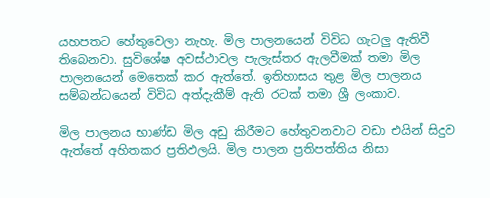යහපතට හේතුවෙලා නැහැ. මිල පාලනයෙන් විවිධ ගැටලු ඇතිවී තිබෙනවා. සුවිශේෂ අවස්ථාවල පැලැස්තර ඇලවීමක් තමා මිල පාලනයෙන් මෙතෙක් කර ඇත්තේ. ඉතිහාසය තුළ මිල පාලනය සම්බන්ධයෙන් විවිධ අත්දැකීම් ඇති රටක් තමා ශ්‍රී ලංකාව.

මිල පාලනය භාණ්ඩ මිල අඩු කිරීමට හේතුවනවාට වඩා එයින් සිදුව ඇත්තේ අහිතකර ප්‍රතිඵලයි. මිල පාලන ප්‍රතිපත්තිය නිසා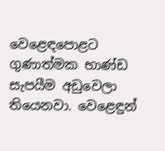වෙළෙඳපොළට ගුණාත්මක භාණ්ඩ සැපයීම අඩුවෙලා තියෙනවා. වෙළෙඳුන්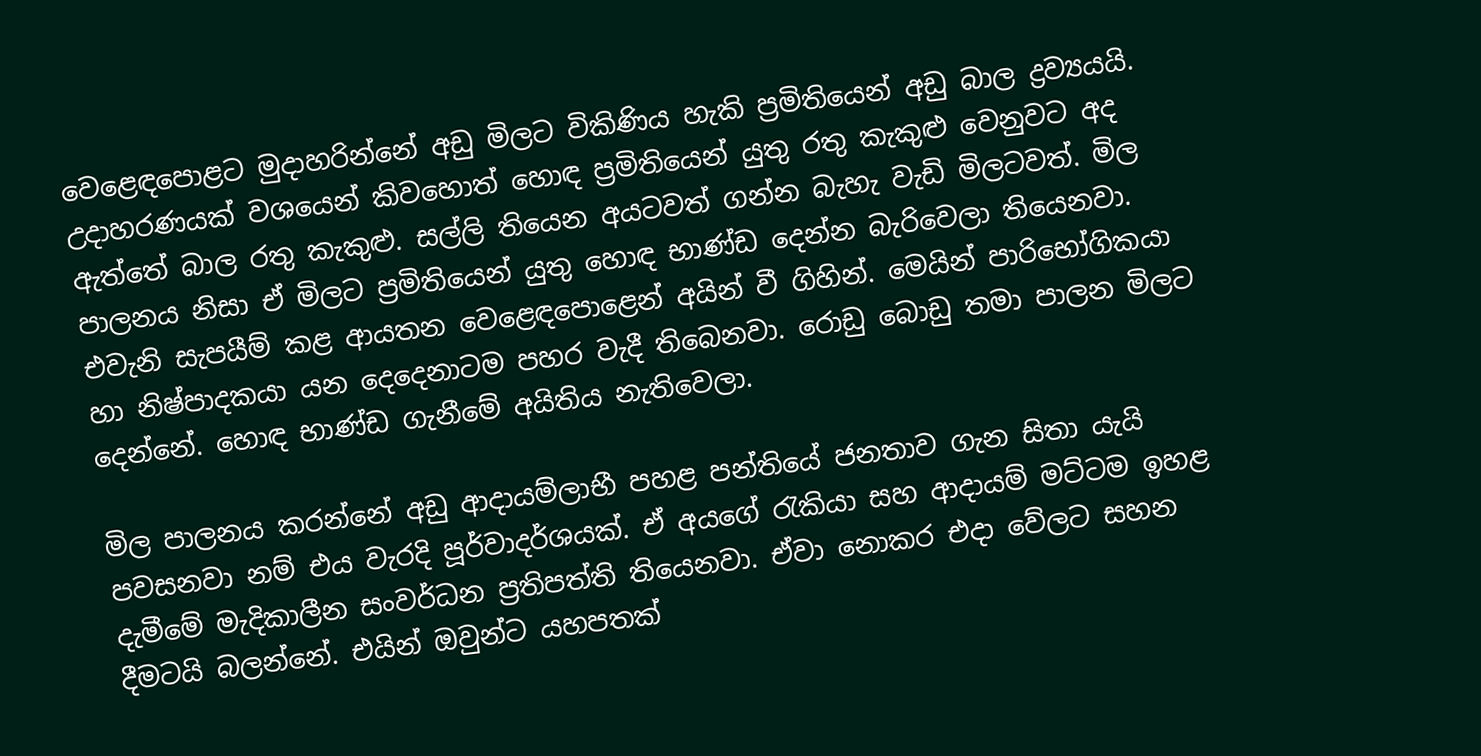වෙළෙඳපොළට මුදාහරින්නේ අඩු මිලට විකිණිය හැකි ප්‍රමිතියෙන් අඩු බාල ද්‍රව්‍යයයි. උදාහරණයක් වශයෙන් කිවහොත් හොඳ ප්‍රමිතියෙන් යුතු රතු කැකුළු වෙනුවට අද ඇත්තේ බාල රතු කැකුළු. සල්ලි තියෙන අයටවත් ගන්න බැහැ වැඩි මිලටවත්. මිල පාලනය නිසා ඒ මිලට ප්‍රමිතියෙන් යුතු හොඳ භාණ්ඩ දෙන්න බැරිවෙලා තියෙනවා. එවැනි සැපයීම් කළ ආයතන වෙළෙඳපොළෙන් අයින් වී ගිහින්. මෙයින් පාරිභෝගිකයා හා නිෂ්පාදකයා යන දෙදෙනාටම පහර වැදී තිබෙනවා. රොඩු බොඩු තමා පාලන මිලට දෙන්නේ. හොඳ භාණ්ඩ ගැනීමේ අයිතිය නැතිවෙලා.

මිල පාලනය කරන්නේ අඩු ආදායම්ලාභී පහළ පන්තියේ ජනතාව ගැන සිතා යැයි පවසනවා නම් එය වැරදි පූර්වාදර්ශයක්. ඒ අයගේ රැකියා සහ ආදායම් මට්ටම ඉහළ දැමීමේ මැදිකාලීන සංවර්ධන ප්‍රතිපත්ති තියෙනවා. ඒවා නොකර එදා වේලට සහන දීමටයි බලන්නේ. එයින් ඔවුන්ට යහපතක්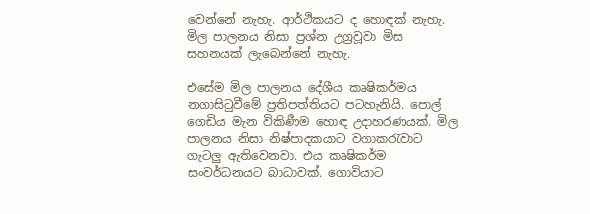වෙන්නේ නැහැ. ආර්ථිකයට ද හොඳක් නැහැ. මිල පාලනය නිසා ප්‍රශ්න උග්‍රවූවා මිස සහනයක් ලැබෙන්නේ නැහැ.

එසේම මිල පාලනය දේශීය කෘෂිකර්මය නගාසිටුවීමේ ප්‍රතිපත්තියට පටහැනියි. පොල් ගෙඩිය මැන විකිණීම හොඳ උදාහරණයක්. මිල පාලනය නිසා නිෂ්පාදකයාට වගාකරැවාට ගැටලු ඇතිවෙනවා. එය කෘෂිකර්ම සංවර්ධනයට බාධාවක්. ගොවියාට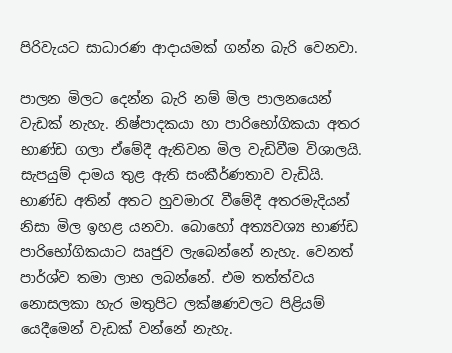පිරිවැයට සාධාරණ ආදායමක් ගන්න බැරි වෙනවා.

පාලන මිලට දෙන්න බැරි නම් මිල පාලනයෙන් වැඩක් නැහැ. නිෂ්පාදකයා හා පාරිභෝගිකයා අතර භාණ්ඩ ගලා ඒමේදී ඇතිවන මිල වැඩිවීම විශාලයි. සැපයුම් දාමය තුළ ඇති සංකීර්ණතාව වැඩියි. භාණ්ඩ අතින් අතට හුවමාරැ වීමේදී අතරමැදියන් නිසා මිල ඉහළ යනවා. බොහෝ අත්‍යවශ්‍ය භාණ්ඩ පාරිභෝගිකයාට ඍජුව ලැබෙන්නේ නැහැ. වෙනත් පාර්ශ්ව තමා ලාභ ලබන්නේ. එම තත්ත්වය නොසලකා හැර මතුපිට ලක්ෂණවලට පිළියම් යෙදීමෙන් වැඩක් වන්නේ නැහැ.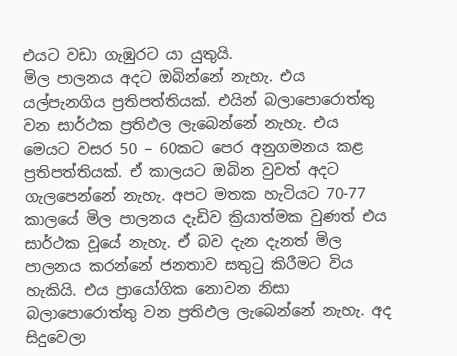එයට වඩා ගැඹුරට යා යුතුයි.
මිල පාලනය අදට ඔබින්නේ නැහැ. එය යල්පැනගිය ප්‍රතිපත්තියක්. එයින් බලාපොරොත්තු වන සාර්ථක ප්‍රතිඵල ලැබෙන්නේ නැහැ. එය මෙයට වසර 50 – 60කට පෙර අනුගමනය කළ ප්‍රතිපත්තියක්. ඒ කාලයට ඔබින වුවත් අදට ගැලපෙන්නේ නැහැ. අපට මතක හැටියට 70-77 කාලයේ මිල පාලනය දැඩිව ක්‍රියාත්මක වුණත් එය සාර්ථක වූයේ නැහැ. ඒ බව දැන දැනත් මිල පාලනය කරන්නේ ජනතාව සතුටු කිරීමට විය හැකියි. එය ප්‍රායෝගික නොවන නිසා බලාපොරොත්තු වන ප්‍රතිඵල ලැබෙන්නේ නැහැ. අද සිදුවෙලා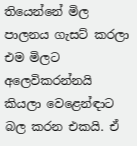තියෙන්නේ මිල පාලනය ගැසට් කරලා එම මිලට අලෙවිකරන්නයි කියලා වෙළෙන්ඳාට බල කරන එකයි. ඒ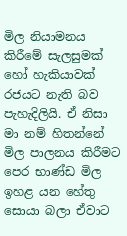මිල නියාමනය කිරීමේ සැලසුමක් හෝ හැකියාවක් රජයට නැති බව පැහැදිලියි. ඒ නිසා මා නම් හිතන්නේ මිල පාලනය කිරීමට පෙර භාණ්ඩ මිල ඉහළ යන හේතු සොයා බලා ඒවාට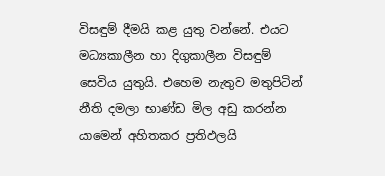විසඳුම් දීමයි කළ යුතු වන්නේ. එයට මධ්‍යකාලීන හා දිගුකාලීන විසඳුම් සෙවිය යුතුයි. එහෙම නැතුව මතුපිටින් නීති දමලා භාණ්ඩ මිල අඩු කරන්න යාමෙන් අහිතකර ප්‍රතිඵලයි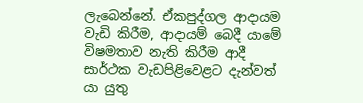ලැබෙන්නේ. ඒකපුද්ගල ආදායම වැඩි කිරීම, ආදායම් බෙදී යාමේ විෂමතාව නැති කිරීම ආදී සාර්ථක වැඩපිළිවෙළට දැන්වත් යා යුතු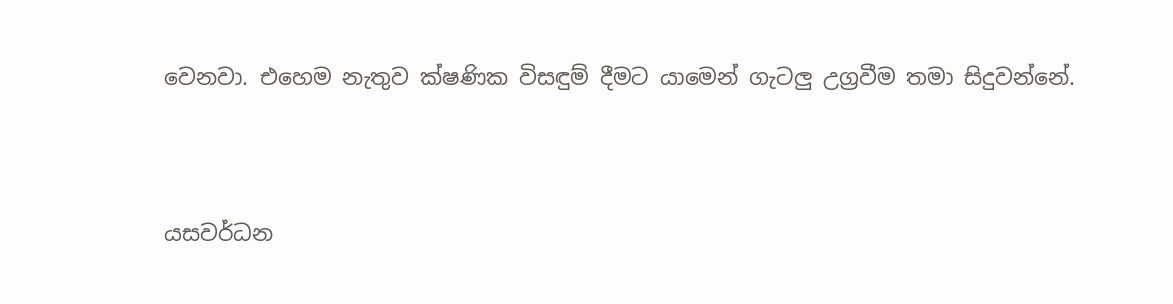වෙනවා. එහෙම නැතුව ක්ෂණික විසඳුම් දීමට යාමෙන් ගැටලු උග්‍රවීම තමා සිදුවන්නේ.



යසවර්ධන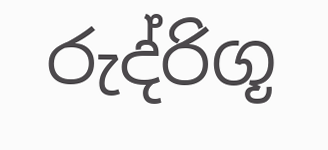රුද්රිගූ